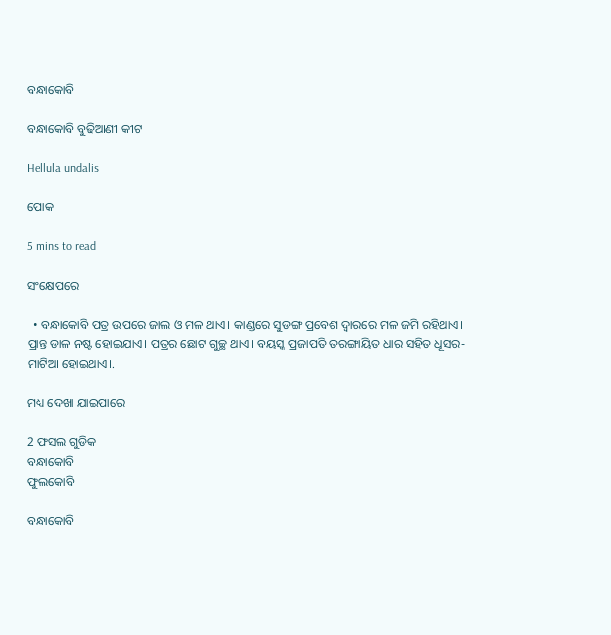ବନ୍ଧାକୋବି

ବନ୍ଧାକୋବି ବୁଢିଆଣୀ କୀଟ

Hellula undalis

ପୋକ

5 mins to read

ସଂକ୍ଷେପରେ

  • ବନ୍ଧାକୋବି ପତ୍ର ଉପରେ ଜାଲ ଓ ମଳ ଥାଏ। କାଣ୍ଡରେ ସୁଡଙ୍ଗ ପ୍ରବେଶ ଦ୍ଵାରରେ ମଳ ଜମି ରହିଥାଏ। ପ୍ରାନ୍ତ ଡାଳ ନଷ୍ଟ ହୋଇଯାଏ। ପତ୍ରର ଛୋଟ ଗୁଚ୍ଛ ଥାଏ। ବୟସ୍କ ପ୍ରଜାପତି ତରଙ୍ଗାୟିତ ଧାର ସହିତ ଧୂସର-ମାଟିଆ ହୋଇଥାଏ।.

ମଧ୍ୟ ଦେଖା ଯାଇପାରେ

2 ଫସଲ ଗୁଡିକ
ବନ୍ଧାକୋବି
ଫୁଲକୋବି

ବନ୍ଧାକୋବି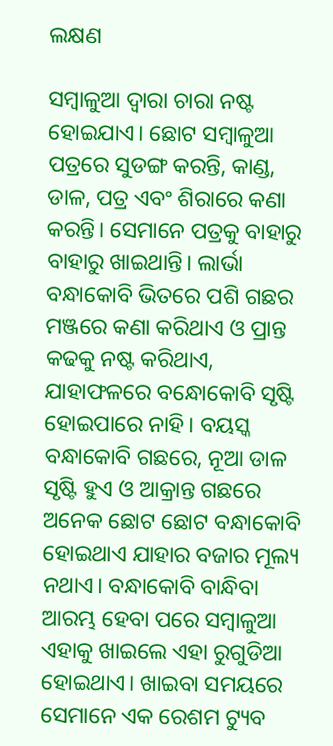ଲକ୍ଷଣ

ସମ୍ବାଳୁଆ ଦ୍ଵାରା ଚାରା ନଷ୍ଟ ହୋଇଯାଏ। ଛୋଟ ସମ୍ବାଳୁଆ ପତ୍ରରେ ସୁଡଙ୍ଗ କରନ୍ତି, କାଣ୍ଡ, ଡାଳ, ପତ୍ର ଏବଂ ଶିରାରେ କଣା କରନ୍ତି। ସେମାନେ ପତ୍ରକୁ ବାହାରୁ ବାହାରୁ ଖାଇଥାନ୍ତି। ଲାର୍ଭା ବନ୍ଧାକୋବି ଭିତରେ ପଶି ଗଛର ମଞ୍ଜରେ କଣା କରିଥାଏ ଓ ପ୍ରାନ୍ତ କଢକୁ ନଷ୍ଟ କରିଥାଏ, ଯାହାଫଳରେ ବନ୍ଧୋକୋବି ସୃଷ୍ଟି ହୋଇପାରେ ନାହି। ବୟସ୍କ ବନ୍ଧାକୋବି ଗଛରେ, ନୂଆ ଡାଳ ସୃଷ୍ଟି ହୁଏ ଓ ଆକ୍ରାନ୍ତ ଗଛରେ ଅନେକ ଛୋଟ ଛୋଟ ବନ୍ଧାକୋବି ହୋଇଥାଏ ଯାହାର ବଜାର ମୂଲ୍ୟ ନଥାଏ। ବନ୍ଧାକୋବି ବାନ୍ଧିବା ଆରମ୍ଭ ହେବା ପରେ ସମ୍ବାଳୁଆ ଏହାକୁ ଖାଇଲେ ଏହା ରୁଗୁଡିଆ ହୋଇଥାଏ। ଖାଇବା ସମୟରେ ସେମାନେ ଏକ ରେଶମ ଟ୍ୟୁବ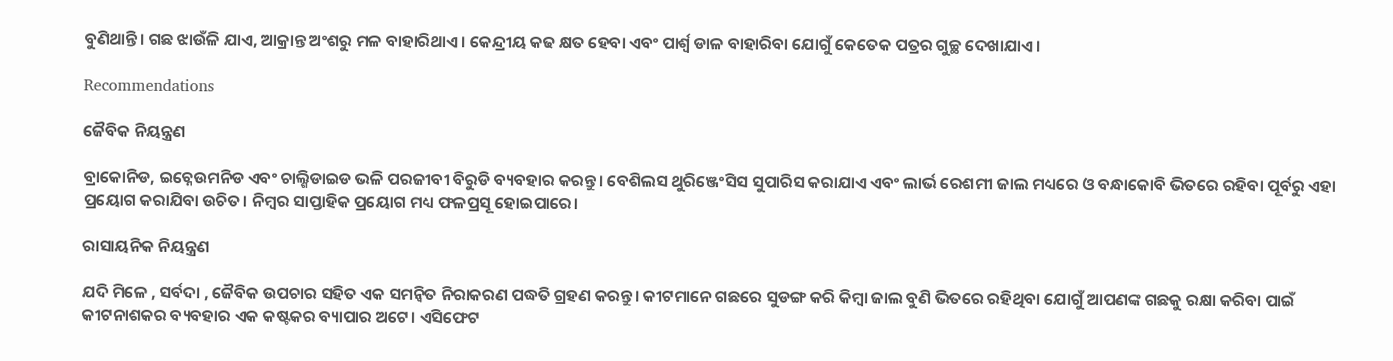ବୁଣିଥାନ୍ତି। ଗଛ ଝାଉଁଳି ଯାଏ, ଆକ୍ରାନ୍ତ ଅଂଶରୁ ମଳ ବାହାରିଥାଏ। କେନ୍ଦ୍ରୀୟ କଢ କ୍ଷତ ହେବା ଏବଂ ପାର୍ଶ୍ଵ ଡାଳ ବାହାରିବା ଯୋଗୁଁ କେତେକ ପତ୍ରର ଗୁଚ୍ଛ ଦେଖାଯାଏ।

Recommendations

ଜୈବିକ ନିୟନ୍ତ୍ରଣ

ବ୍ରାକୋନିଡ, ଇଚ୍ନେଉମନିଡ ଏବଂ ଚାଲ୍ଶିଡାଇଡ ଭଳି ପରଜୀବୀ ବିରୁଡି ବ୍ୟବହାର କରନ୍ତୁ। ବେଶିଲସ ଥୁରିଞ୍ଜେଂସିସ ସୁପାରିସ କରାଯାଏ ଏବଂ ଲାର୍ଭ ରେଶମୀ ଜାଲ ମଧ୍ୟରେ ଓ ବନ୍ଧାକୋବି ଭିତରେ ରହିବା ପୂର୍ବରୁ ଏହା ପ୍ରୟୋଗ କରାଯିବା ଉଚିତ। ନିମ୍ବର ସାପ୍ତାହିକ ପ୍ରୟୋଗ ମଧ୍ୟ ଫଳପ୍ରସୂ ହୋଇପାରେ।

ରାସାୟନିକ ନିୟନ୍ତ୍ରଣ

ଯଦି ମିଳେ , ସର୍ବଦା , ଜୈବିକ ଉପଚାର ସହିତ ଏକ ସମନ୍ଵିତ ନିରାକରଣ ପଦ୍ଧତି ଗ୍ରହଣ କରନ୍ତୁ। କୀଟମାନେ ଗଛରେ ସୁଡଙ୍ଗ କରି କିମ୍ବା ଜାଲ ବୁଣି ଭିତରେ ରହିଥିବା ଯୋଗୁଁ ଆପଣଙ୍କ ଗଛକୁ ରକ୍ଷା କରିବା ପାଇଁ କୀଟନାଶକର ବ୍ୟବହାର ଏକ କଷ୍ଟକର ବ୍ୟାପାର ଅଟେ। ଏସିଫେଟ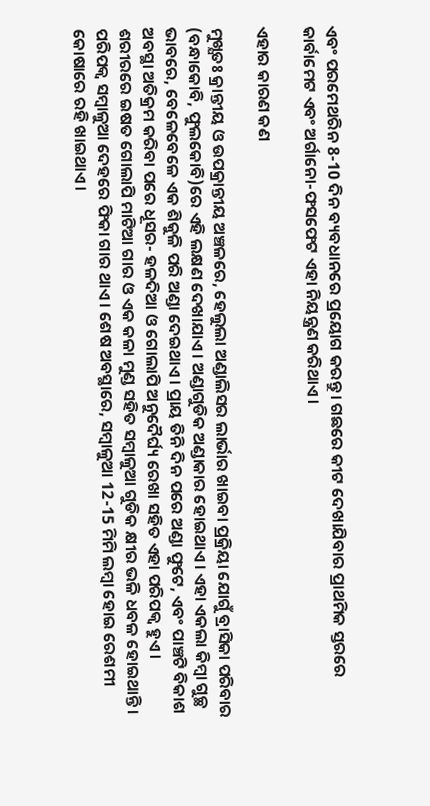ଏବଂ ପରମେଥରିନ 8-10 ଦିନ ବ୍ୟବଧାନରେ ପ୍ରୟୋଗ କରନ୍ତୁ। ଗଛରେ କୀଟ ଦେଖାଯିବାର ପ୍ରାଥମିକ ସ୍ତରରେ କାର୍ବାମେଟ ଏବଂ ଅର୍ଗାନୋ-ଫସଫେଟ ଏହା ନିୟନ୍ତ୍ରଣ କରିଥାଏ।

ଏହାର କାରଣ କଣ

ମୁଖ୍ଯତଃ କ୍ରାନ୍ତୀୟ ଓ ଉପକ୍ରାନ୍ତୀୟ ଅଞ୍ଚଳରେ, ହେଲୁଲା ଅଣ୍ଡାଲିସର ଲାର୍ଭାର ଖାଇବା ପ୍ରକ୍ରିୟା ଯୋଗୁଁ ବ୍ରାସିକା ପରିବାର (ବନ୍ଧାକୋବି, ଫୁଲକୋବି)ରେ ଏହି ଲକ୍ଷଣ ଦେଖାଯାଏ। ଅଣ୍ଡାଗୁଡିକ ଅଣ୍ଡାକାର ହୋଇଥାଏ। ଏହା ଏକଲା କିମ୍ବା ଗୁଚ୍ଛ ଭାବରେ, ବେଳେବେଳେ ଏକ ଶିକୁଳି ପରି ଅଣ୍ଡା ଦେଇଥାଏ। ପ୍ରାୟ ତିନି ଦିନ ପରେ ଅଣ୍ଡା ଫୁଟେ, ଏବଂ ପାଞ୍ଚଟି ବିକାଶ ଅବସ୍ଥା ଅତିକ୍ରମ କରିବା ପରେ ଧୂସର- ହଳଦିଆ ଓ ଗୋଲାପି ଅନୁଦୈର୍ଘ୍ୟ ରେଖା ସହିତ ଏହା ପରିପକ୍ଵ ହୁଏ। ଶରୀରରେ ଇଷତ ଗୋଲାପି ମାଟିଆ ଗାର ଓ ଏକ କଳା ମୁଣ୍ଡ ସହିତ ସମ୍ବାଳୁଆ ଗୁଡିକ କ୍ଷୀର ଭଳି ଧବଳ ହୋଇଥାନ୍ତି। ପରିପକ୍ଵ ସମ୍ବାଳୁଆ ଦେହରେ ଫିକା ଗାର ଥାଏ। ଶେଷ ଅବସ୍ଥାରେ, ସମ୍ବାଳୁଆ 12-15 ମିମି ଲମ୍ବା ହୋଇ ରେଶମୀ କୋଷାରେ ରହି ଖାଇଥାଏ।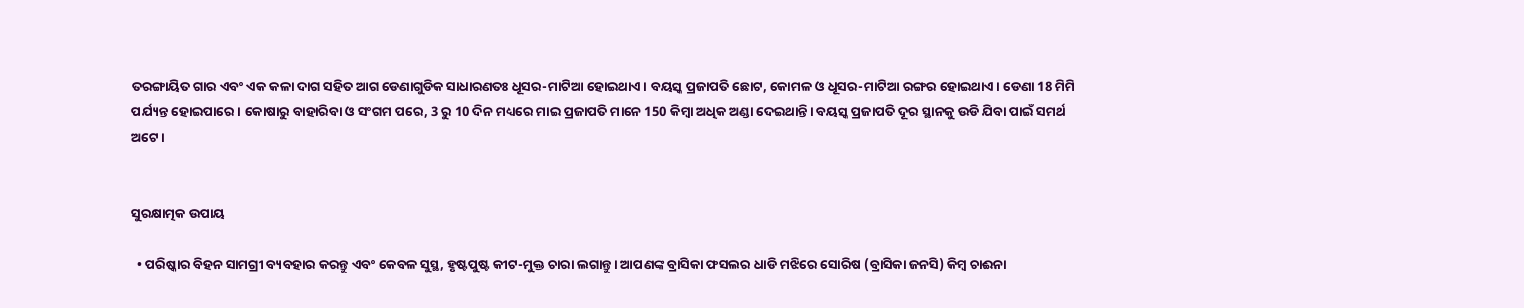ତରଙ୍ଗାୟିତ ଗାର ଏବଂ ଏକ କଳା ଦାଗ ସହିତ ଆଗ ଡେଣାଗୁଡିକ ସାଧାରଣତଃ ଧୂସର-ମାଟିଆ ହୋଇଥାଏ। ବୟସ୍କ ପ୍ରଜାପତି ଛୋଟ, କୋମଳ ଓ ଧୂସର-ମାଟିଆ ରଙ୍ଗର ହୋଇଥାଏ। ଡେଣା 18 ମିମି ପର୍ଯ୍ୟନ୍ତ ହୋଇପାରେ। କୋଷାରୁ ବାହାରିବା ଓ ସଂଗମ ପରେ, 3 ରୁ 10 ଦିନ ମଧ୍ୟରେ ମାଇ ପ୍ରଜାପତି ମାନେ 150 କିମ୍ବା ଅଧିକ ଅଣ୍ଡା ଦେଇଥାନ୍ତି। ବୟସ୍କ ପ୍ରଜାପତି ଦୂର ସ୍ଥାନକୁ ଉଡି ଯିବା ପାଇଁ ସମର୍ଥ ଅଟେ।


ସୁରକ୍ଷାତ୍ମକ ଉପାୟ

  • ପରିଷ୍କାର ବିହନ ସାମଗ୍ରୀ ବ୍ୟବହାର କରନ୍ତୁ ଏବଂ କେବଳ ସୁସ୍ଥ, ହୃଷ୍ଟପୁଷ୍ଟ କୀଟ-ମୁକ୍ତ ଚାରା ଲଗାନ୍ତୁ। ଆପଣଙ୍କ ବ୍ରାସିକା ଫସଲର ଧାଡି ମଝିରେ ସୋରିଷ (ବ୍ରାସିକା ଜନସି) କିମ୍ବ ଚାଈନା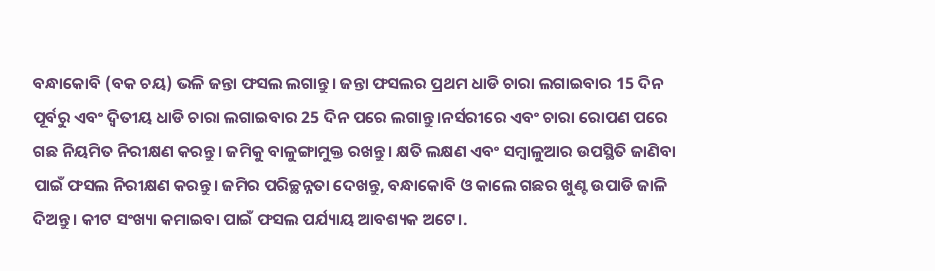ବନ୍ଧାକୋବି (ବକ ଚୟ) ଭଳି ଜନ୍ତା ଫସଲ ଲଗାନ୍ତୁ। ଜନ୍ତା ଫସଲର ପ୍ରଥମ ଧାଡି ଚାରା ଲଗାଇବାର 15 ଦିନ ପୂର୍ବରୁ ଏବଂ ଦ୍ଵିତୀୟ ଧାଡି ଚାରା ଲଗାଇବାର 25 ଦିନ ପରେ ଲଗାନ୍ତୁ।ନର୍ସରୀରେ ଏବଂ ଚାରା ରୋପଣ ପରେ ଗଛ ନିୟମିତ ନିରୀକ୍ଷଣ କରନ୍ତୁ। ଜମିକୁ ବାଳୁଙ୍ଗାମୁକ୍ତ ରଖନ୍ତୁ। କ୍ଷତି ଲକ୍ଷଣ ଏବଂ ସମ୍ବାଳୁଆର ଉପସ୍ଥିତି ଜାଣିବା ପାଇଁ ଫସଲ ନିରୀକ୍ଷଣ କରନ୍ତୁ। ଜମିର ପରିଚ୍ଛନ୍ନତା ଦେଖନ୍ତୁ, ବନ୍ଧାକୋବି ଓ କାଲେ ଗଛର ଖୁଣ୍ଟ ଉପାଡି ଜାଳି ଦିଅନ୍ତୁ। କୀଟ ସଂଖ୍ୟା କମାଇବା ପାଇଁ ଫସଲ ପର୍ଯ୍ୟାୟ ଆବଶ୍ୟକ ଅଟେ।.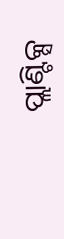ପ୍ଲାଣ୍ଟିକ୍ସ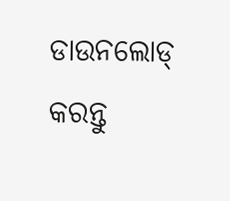ଡାଉନଲୋଡ୍ କରନ୍ତୁ